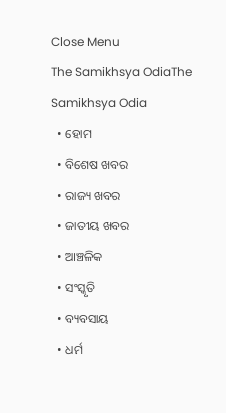Close Menu
The Samikhsya OdiaThe Samikhsya Odia
  • ହୋମ
  • ବିଶେଷ ଖବର
  • ରାଜ୍ୟ ଖବର
  • ଜାତୀୟ ଖବର
  • ଆଞ୍ଚଳିକ
  • ସଂସ୍କୃତି
  • ବ୍ୟବସାୟ
  • ଧର୍ମ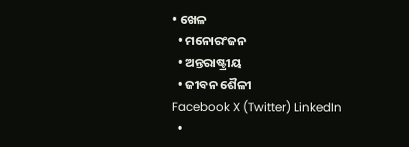• ଖେଳ
  • ମନୋରଂଜନ
  • ଅନ୍ତରାଷ୍ଟ୍ରୀୟ
  • ଜୀବନ ଶୈଳୀ
Facebook X (Twitter) LinkedIn
  •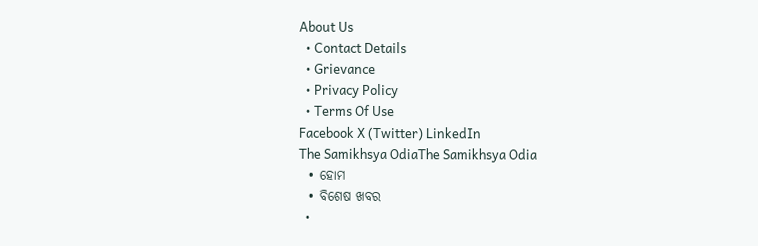About Us
  • Contact Details
  • Grievance
  • Privacy Policy
  • Terms Of Use
Facebook X (Twitter) LinkedIn
The Samikhsya OdiaThe Samikhsya Odia
  • ହୋମ
  • ବିଶେଷ ଖବର
  •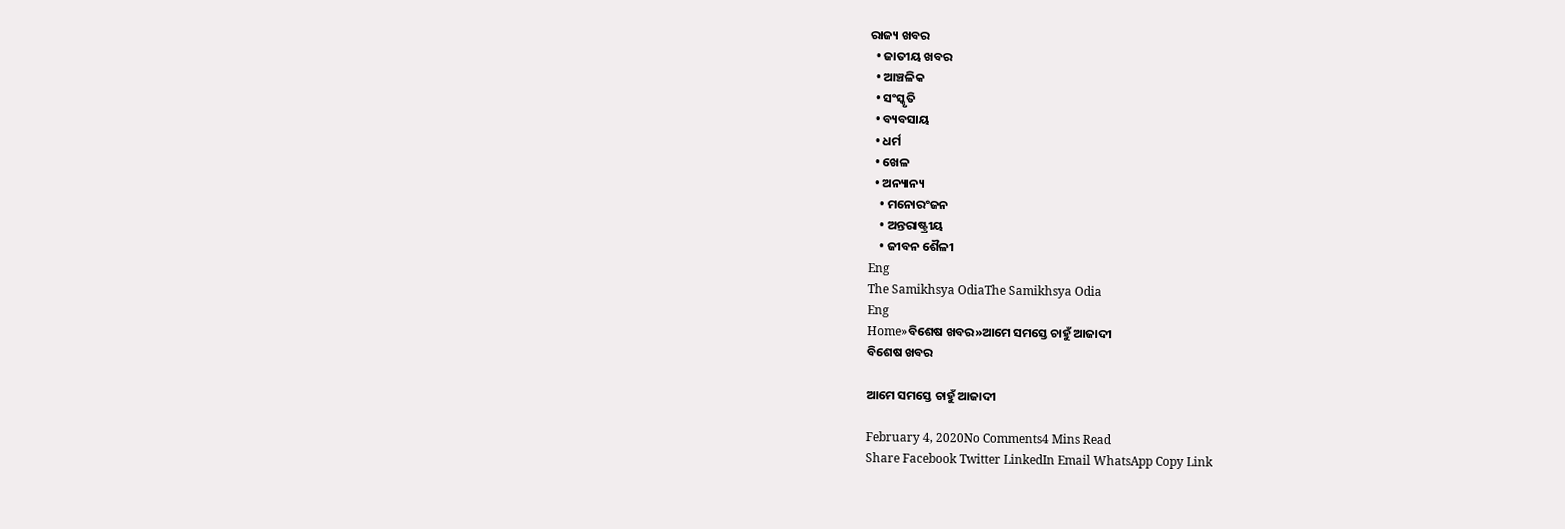ରାଜ୍ୟ ଖବର
  • ଜାତୀୟ ଖବର
  • ଆଞ୍ଚଳିକ
  • ସଂସ୍କୃତି
  • ବ୍ୟବସାୟ
  • ଧର୍ମ
  • ଖେଳ
  • ଅନ୍ୟାନ୍ୟ
    • ମନୋରଂଜନ
    • ଅନ୍ତରାଷ୍ଟ୍ରୀୟ
    • ଜୀବନ ଶୈଳୀ
Eng
The Samikhsya OdiaThe Samikhsya Odia
Eng
Home»ବିଶେଷ ଖବର»ଆମେ ସମସ୍ତେ ଚାହୁଁ ଆଜାଦୀ
ବିଶେଷ ଖବର

ଆମେ ସମସ୍ତେ ଚାହୁଁ ଆଜାଦୀ

February 4, 2020No Comments4 Mins Read
Share Facebook Twitter LinkedIn Email WhatsApp Copy Link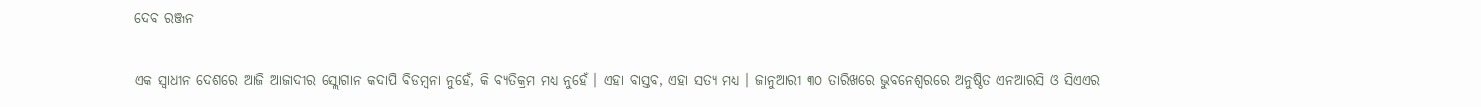ଦେବ ରଞ୍ଜନ

ଏକ ସ୍ଵାଧୀନ ଦେଶରେ ଆଜି ଆଜାଦୀର ସ୍ଲୋଗାନ କଦାପି ବିଡମ୍ବନା ନୁହେଁ, କି ବ୍ୟତିକ୍ରମ ମଧ୍ୟ ନୁହେଁ । ଏହା ବାସ୍ତବ, ଏହା ସତ୍ୟ ମଧ୍ୟ । ଜାନୁଆରୀ ୩୦ ତାରିଖରେ ଭୁବନେଶ୍ଵରରେ ଅନୁଷ୍ଠିତ ଏନଆରସି ଓ ସିଏଏର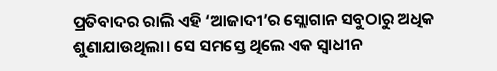ପ୍ରତିବାଦର ରାଲି ଏହି ‘ଆଜାଦୀ’ର ସ୍ଲୋଗାନ ସବୁଠାରୁ ଅଧିକ ଶୁଣାଯାଉଥିଲା। ସେ ସମସ୍ତେ ଥିଲେ ଏକ ସ୍ଵାଧୀନ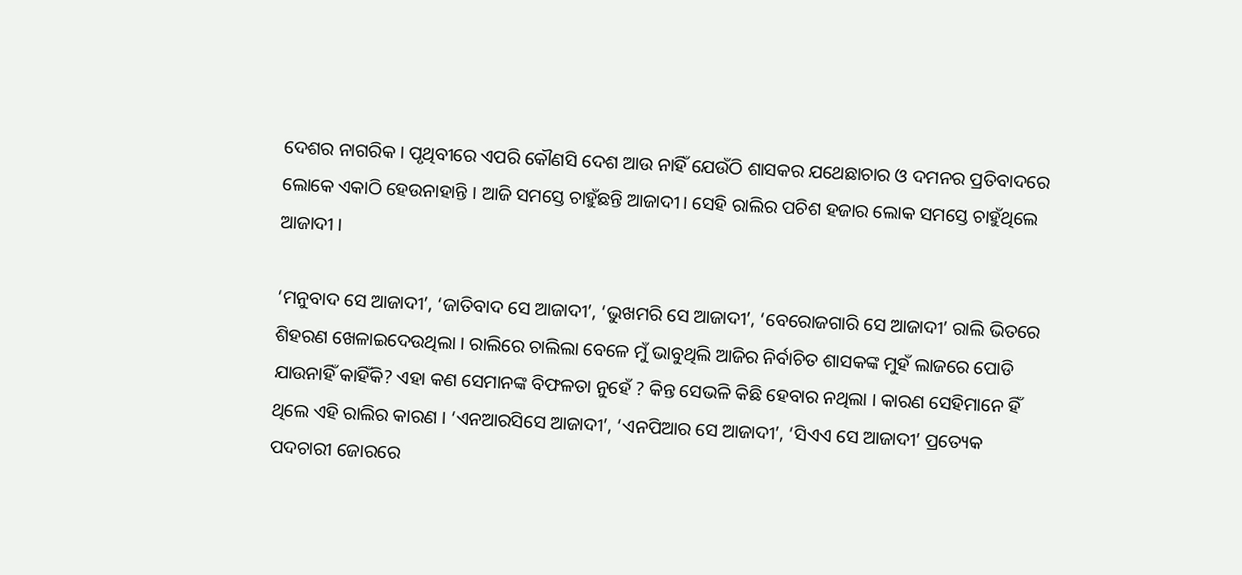ଦେଶର ନାଗରିକ । ପୃଥିବୀରେ ଏପରି କୌଣସି ଦେଶ ଆଉ ନାହିଁ ଯେଉଁଠି ଶାସକର ଯଥେଛାଚାର ଓ ଦମନର ପ୍ରତିବାଦରେ ଲୋକେ ଏକାଠି ହେଉନାହାନ୍ତି । ଆଜି ସମସ୍ତେ ଚାହୁଁଛନ୍ତି ଆଜାଦୀ। ସେହି ରାଲିର ପଚିଶ ହଜାର ଲୋକ ସମସ୍ତେ ଚାହୁଁଥିଲେ  ଆଜାଦୀ ।

‘ମନୁବାଦ ସେ ଆଜାଦୀ’, ‘ଜାତିବାଦ ସେ ଆଜାଦୀ’, ‘ଭୁଖମରି ସେ ଆଜାଦୀ’, ‘ବେରୋଜଗାରି ସେ ଆଜାଦୀ’ ରାଲି ଭିତରେ ଶିହରଣ ଖେଳାଇଦେଉଥିଲା । ରାଲିରେ ଚାଲିଲା ବେଳେ ମୁଁ ଭାବୁଥିଲି ଆଜିର ନିର୍ବାଚିତ ଶାସକଙ୍କ ମୁହଁ ଲାଜରେ ପୋଡି ଯାଉନାହିଁ କାହିଁକି? ଏହା କଣ ସେମାନଙ୍କ ବିଫଳତା ନୁହେଁ ? କିନ୍ତ ସେଭଳି କିଛି ହେବାର ନଥିଲା । କାରଣ ସେହିମାନେ ହିଁ ଥିଲେ ଏହି ରାଲିର କାରଣ । ‘ଏନଆରସିସେ ଆଜାଦୀ’, ‘ଏନପିଆର ସେ ଆଜାଦୀ’, ‘ସିଏଏ ସେ ଆଜାଦୀ’ ପ୍ରତ୍ୟେକ ପଦଚାରୀ ଜୋରରେ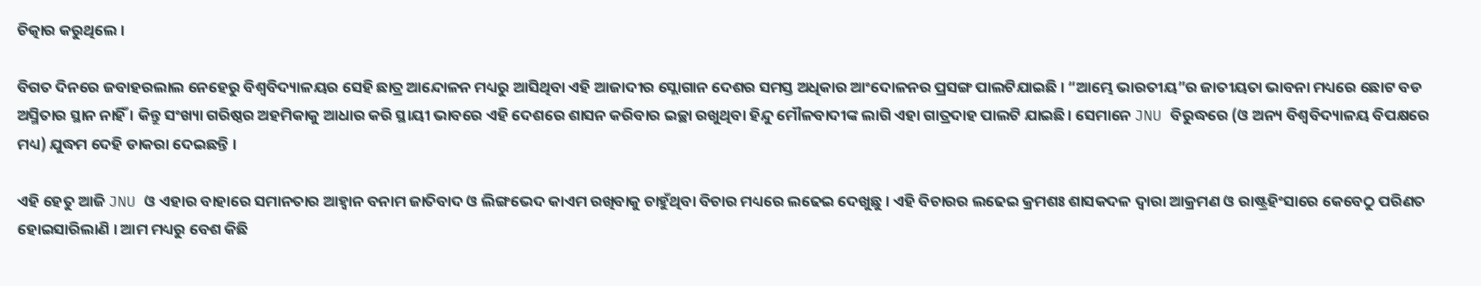ଚିତ୍କାର କରୁଥିଲେ ।

ବିଗତ ଦିନରେ ଜବାହରଲାଲ ନେହେରୁ ବିଶ୍ବବିଦ୍ୟାଳୟର ସେହି ଛାତ୍ର ଆନ୍ଦୋଳନ ମଧ୍ୟରୁ ଆସିଥିବା ଏହି ଆଜାଦୀର ସ୍ଲୋଗାନ ଦେଶର ସମସ୍ତ ଅଧିକାର ଆଂଦୋଳନର ପ୍ରସଙ୍ଗ ପାଲଟିଯାଇଛି । “ଆମ୍ଭେ ଭାରତୀୟ”ର ଜାତୀୟତା ଭାବନା ମଧ୍ୟରେ ଛୋଟ ବଡ ଅସ୍ମିତାର ସ୍ଥାନ ନାହିଁ । କିନ୍ତୁ ସଂଖ୍ୟା ଗରିଷ୍ଠର ଅହମିକାକୁ ଆଧାର କରି ସ୍ଥାୟୀ ଭାବରେ ଏହି ଦେଶରେ ଶାସନ କରିବାର ଇଚ୍ଛା ରଖୁଥିବା ହିନ୍ଦୁ ମୌଳବାଦୀଙ୍କ ଲାଗି ଏହା ଗାତ୍ରଦାହ ପାଲଟି ଯାଇଛି। ସେମାନେ JNU ବିରୁଦ୍ଧରେ (ଓ ଅନ୍ୟ ବିଶ୍ୱବିଦ୍ୟାଳୟ ବିପକ୍ଷରେ ମଧ୍ୟ) ଯୁଦ୍ଧମ ଦେହି ଡାକରା ଦେଇଛନ୍ତି ।

ଏହି ହେତୁ ଆଜି JNU ଓ ଏହାର ବାହାରେ ସମାନତାର ଆହ୍ଵାନ ବନାମ ଜାତିବାଦ ଓ ଲିଙ୍ଗଭେଦ କାଏମ ରଖିବାକୁ ଚାହୁଁଥିବା ବିଚାର ମଧ୍ୟରେ ଲଢେଇ ଦେଖୁଛୁ । ଏହି ବିଚାରର ଲଢେଇ କ୍ରମଶଃ ଶାସକଦଳ ଦ୍ଵାରା ଆକ୍ରମଣ ଓ ରାଷ୍ଟ୍ରହିଂସାରେ କେବେଠୁ ପରିଣତ ହୋଇସାରିଲାଣି । ଆମ ମଧ୍ୟରୁ ବେଶ କିଛି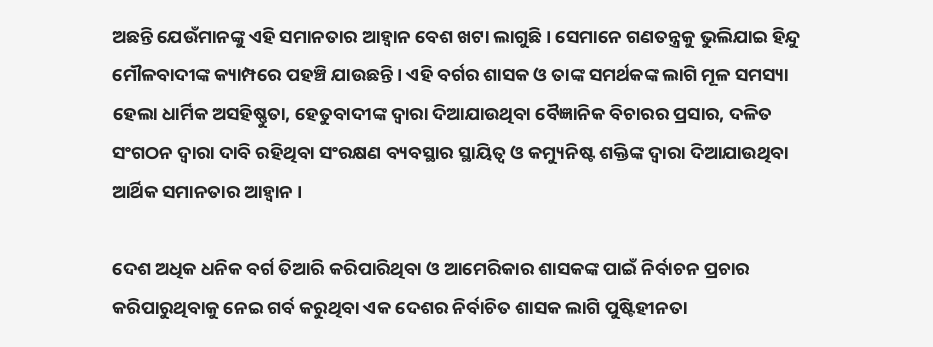ଅଛନ୍ତି ଯେଉଁମାନଙ୍କୁ ଏହି ସମାନତାର ଆହ୍ଵାନ ବେଶ ଖଟା ଲାଗୁଛି । ସେମାନେ ଗଣତନ୍ତ୍ରକୁ ଭୁଲିଯାଇ ହିନ୍ଦୁ ମୌଳବାଦୀଙ୍କ କ୍ୟାମ୍ପରେ ପହଞ୍ଚି ଯାଉଛନ୍ତି । ଏହି ବର୍ଗର ଶାସକ ଓ ତାଙ୍କ ସମର୍ଥକଙ୍କ ଲାଗି ମୂଳ ସମସ୍ୟା ହେଲା ଧାର୍ମିକ ଅସହିଷ୍ଣୁତା, ହେତୁବାଦୀଙ୍କ ଦ୍ଵାରା ଦିଆଯାଉଥିବା ବୈଜ୍ଞାନିକ ବିଚାରର ପ୍ରସାର, ଦଳିତ ସଂଗଠନ ଦ୍ଵାରା ଦାବି ରହିଥିବା ସଂରକ୍ଷଣ ବ୍ୟବସ୍ଥାର ସ୍ଥାୟିତ୍ଵ ଓ କମ୍ୟୁନିଷ୍ଟ ଶକ୍ତିଙ୍କ ଦ୍ଵାରା ଦିଆଯାଉଥିବା ଆର୍ଥିକ ସମାନତାର ଆହ୍ଵାନ ।

ଦେଶ ଅଧିକ ଧନିକ ବର୍ଗ ତିଆରି କରିପାରିଥିବା ଓ ଆମେରିକାର ଶାସକଙ୍କ ପାଇଁ ନିର୍ବାଚନ ପ୍ରଚାର କରିପାରୁଥିବାକୁ ନେଇ ଗର୍ବ କରୁଥିବା ଏକ ଦେଶର ନିର୍ବାଚିତ ଶାସକ ଲାଗି ପୁଷ୍ଟିହୀନତା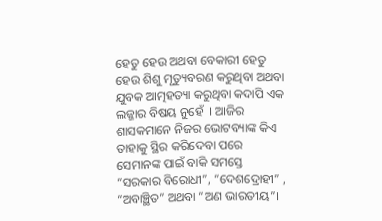ହେତୁ ହେଉ ଅଥବା ବେକାରୀ ହେତୁ ହେଉ ଶିଶୁ ମୃତ୍ୟୁବରଣ କରୁଥିବା ଅଥବା ଯୁବକ ଆତ୍ମହତ୍ୟା କରୁଥିବା କଦାପି ଏକ ଲଜ୍ଜାର ବିଷୟ ନୁହେଁ  । ଆଜିର ଶାସକମାନେ ନିଜର ଭୋଟବ୍ୟାଙ୍କ କିଏ ତାହାକୁ ସ୍ଥିର କରିଦେବା ପରେ ସେମାନଙ୍କ ପାଇଁ ବାକି ସମସ୍ତେ “ସରକାର ବିରୋଧୀ”, “ଦେଶଦ୍ରୋହୀ” , “ଅବାଞ୍ଛିତ” ଅଥବା “ଅଣ ଭାରତୀୟ”।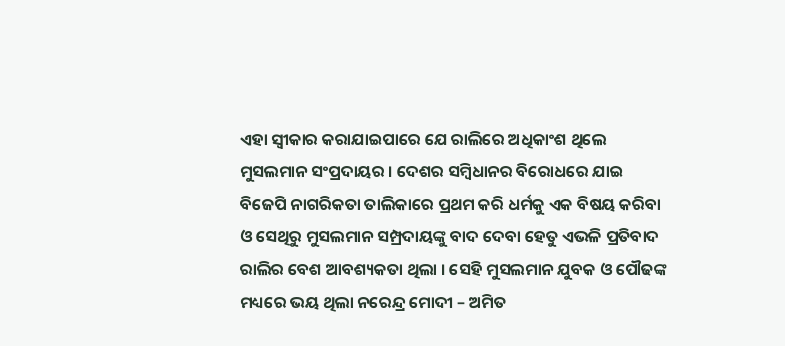ଏହା ସ୍ଵୀକାର କରାଯାଇପାରେ ଯେ ରାଲିରେ ଅଧିକାଂଶ ଥିଲେ ମୁସଲମାନ ସଂପ୍ରଦାୟର । ଦେଶର ସମ୍ବିଧାନର ବିରୋଧରେ ଯାଇ ବିଜେପି ନାଗରିକତା ତାଲିକାରେ ପ୍ରଥମ କରି ଧର୍ମକୁ ଏକ ବିଷୟ କରିବା ଓ ସେଥିରୁ ମୁସଲମାନ ସମ୍ପ୍ରଦାୟଙ୍କୁ ବାଦ ଦେବା ହେତୁ ଏଭଳି ପ୍ରତିବାଦ ରାଲିର ବେଶ ଆବଶ୍ୟକତା ଥିଲା । ସେହି ମୁସଲମାନ ଯୁବକ ଓ ପୌଢଙ୍କ ମଧ୍ୟରେ ଭୟ ଥିଲା ନରେନ୍ଦ୍ର ମୋଦୀ – ଅମିତ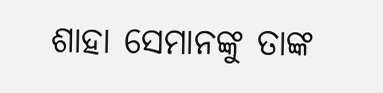ଶାହା ସେମାନଙ୍କୁ ତାଙ୍କ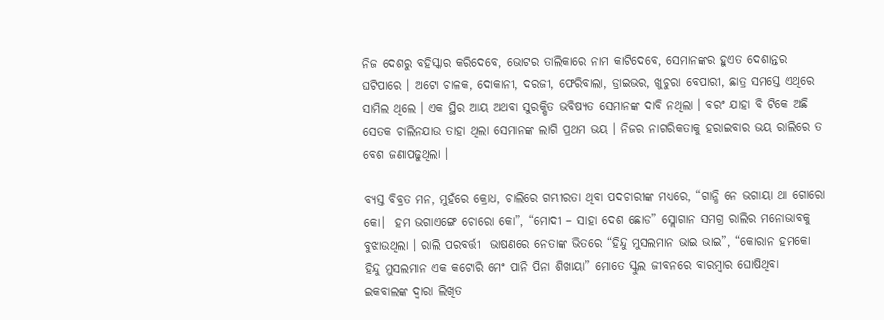ନିଜ ଦେଶରୁ ବହିସ୍କାର କରିଦେବେ, ଭୋଟର ତାଲିକାରେ ନାମ କାଟିଦେବେ, ସେମାନଙ୍କର ହୁଏତ ଦେଶାନ୍ତର ଘଟିପାରେ । ଅଟୋ ଚାଳକ, ଦୋକାନୀ, ଦରଜୀ, ଫେରିବାଲା, ଡ୍ରାଇଭର, ଖୁଚୁରା ବେପାରୀ, ଛାତ୍ର ସମସ୍ତେ ଏଥିରେ ସାମିଲ ଥିଲେ । ଏକ ସ୍ଥିର ଆୟ ଅଥବା ସୁରକ୍ଷିତ ଭବିଷ୍ୟତ ସେମାନଙ୍କ ଦାବି ନଥିଲା । ବରଂ ଯାହା ବି ଟିକେ ଅଛି ସେତକ ଚାଲିନଯାଉ ତାହା ଥିଲା ସେମାନଙ୍କ ଲାଗି ପ୍ରଥମ ଭୟ । ନିଜର ନାଗରିକତାକୁ ହରାଇବାର ଭୟ ରାଲିରେ ତ ବେଶ ଜଣାପଢୁଥିଲା ।

ବ୍ୟସ୍ତ ବିବ୍ରତ ମନ, ମୁହଁରେ କ୍ରୋଧ, ଚାଲିରେ ଗମ୍ଭୀରତା ଥିବା ପଦଚାରୀଙ୍କ ମଧ୍ୟରେ, “ଗାନ୍ଧି ନେ ଭଗାୟା ଥା ଗୋରୋ କୋ।  ହମ ଭଗାଏଙ୍ଗେ ଚୋରୋ କୋ”, “ମୋଦୀ – ସାହା ଦେଶ ଛୋଡ” ସ୍ଲୋଗାନ ସମଗ୍ର ରାଲିର ମନୋଭାବକୁ ବୁଝାଉଥିଲା । ରାଲି ପରବର୍ତ୍ତୀ  ଭାଷଣରେ ନେତାଙ୍କ ଭିତରେ “ହିନ୍ଦୁ ମୁସଲମାନ ଭାଇ ଭାଇ”, “କୋରାନ ହମକୋ ହିନ୍ଦୁ ମୁସଲମାନ ଏକ କଟୋରି ମେଂ ପାନି ପିନା ଶିଖାୟା” ମୋତେ ସ୍କୁଲ ଜୀବନରେ ବାରମ୍ବାର ଘୋଷିଥିବା ଇକବାଲଙ୍କ ଦ୍ଵାରା ଲିଖିତ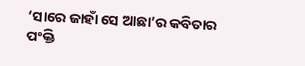‘ସାରେ ଜାହାଁ ସେ ଆଛା’ର କବିତାର ପଂକ୍ତି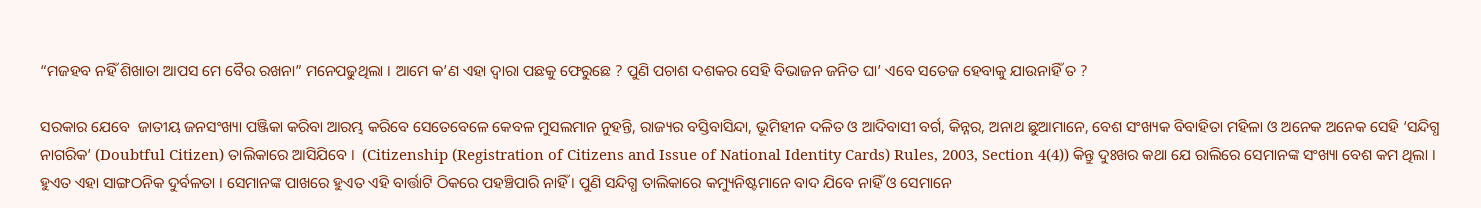“ମଜହବ ନହିଁ ଶିଖାତା ଆପସ ମେ ବୈର ରଖନା” ମନେପଢୁଥିଲା । ଆମେ କ’ଣ ଏହା ଦ୍ଵାରା ପଛକୁ ଫେରୁଛେ ? ପୁଣି ପଚାଶ ଦଶକର ସେହି ବିଭାଜନ ଜନିତ ଘା’ ଏବେ ସତେଜ ହେବାକୁ ଯାଉନାହିଁ ତ ?

ସରକାର ଯେବେ  ଜାତୀୟ ଜନସଂଖ୍ୟା ପଞ୍ଜିକା କରିବା ଆରମ୍ଭ କରିବେ ସେତେବେଳେ କେବଳ ମୁସଲମାନ ନୁହନ୍ତି, ରାଜ୍ୟର ବସ୍ତିବାସିନ୍ଦା, ଭୂମିହୀନ ଦଳିତ ଓ ଆଦିବାସୀ ବର୍ଗ, କିନ୍ନର, ଅନାଥ ଛୁଆମାନେ, ବେଶ ସଂଖ୍ୟକ ବିବାହିତା ମହିଳା ଓ ଅନେକ ଅନେକ ସେହି ‘ସନ୍ଦିଗ୍ଧ ନାଗରିକ’ (Doubtful Citizen) ତାଲିକାରେ ଆସିଯିବେ ।  (Citizenship (Registration of Citizens and Issue of National Identity Cards) Rules, 2003, Section 4(4)) କିନ୍ତୁ ଦୁଃଖର କଥା ଯେ ରାଲିରେ ସେମାନଙ୍କ ସଂଖ୍ୟା ବେଶ କମ ଥିଲା । ହୁଏତ ଏହା ସାଙ୍ଗଠନିକ ଦୁର୍ବଳତା । ସେମାନଙ୍କ ପାଖରେ ହୁଏତ ଏହି ବାର୍ତ୍ତାଟି ଠିକରେ ପହଞ୍ଚିପାରି ନାହିଁ । ପୁଣି ସନ୍ଦିଗ୍ଧ ତାଲିକାରେ କମ୍ୟୁନିଷ୍ଟମାନେ ବାଦ ଯିବେ ନାହିଁ ଓ ସେମାନେ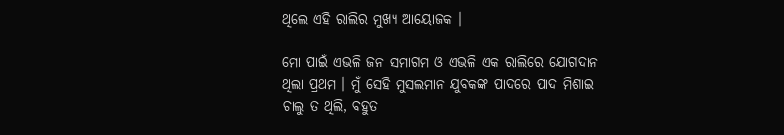ଥିଲେ ଏହି ରାଲିର ମୁଖ୍ୟ ଆୟୋଜକ ।

ମୋ ପାଇଁ ଏଭଳି ଜନ ସମାଗମ ଓ ଏଭଳି ଏକ ରାଲିରେ ଯୋଗଦାନ ଥିଲା ପ୍ରଥମ । ମୁଁ ସେହି ମୁସଲମାନ ଯୁବକଙ୍କ ପାଦରେ ପାଦ ମିଶାଇ ଚାଲୁ ତ ଥିଲି, ବହୁତ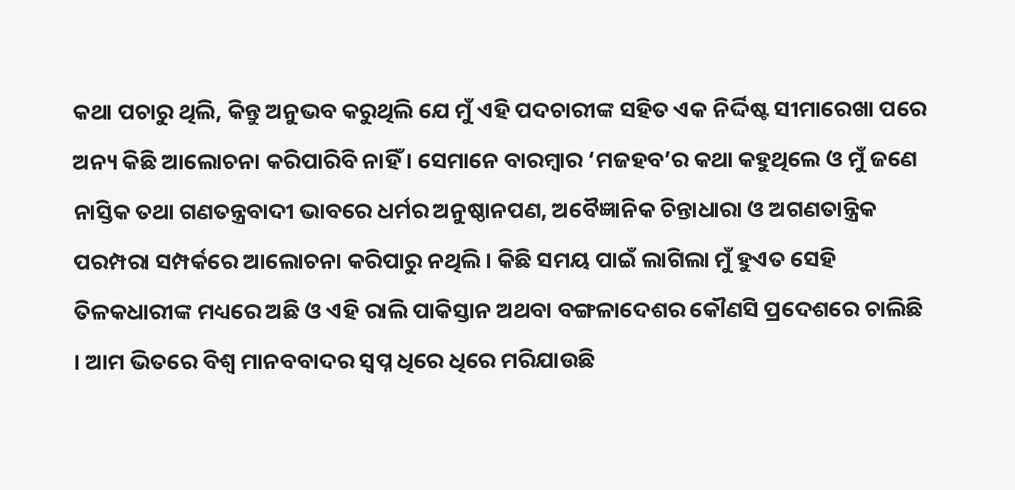କଥା ପଚାରୁ ଥିଲି, କିନ୍ତୁ ଅନୁଭବ କରୁଥିଲି ଯେ ମୁଁ ଏହି ପଦଚାରୀଙ୍କ ସହିତ ଏକ ନିର୍ଦ୍ଦିଷ୍ଟ ସୀମାରେଖା ପରେ ଅନ୍ୟ କିଛି ଆଲୋଚନା କରିପାରିବି ନାହିଁ । ସେମାନେ ବାରମ୍ବାର ‘ମଜହବ’ର କଥା କହୁଥିଲେ ଓ ମୁଁ ଜଣେ ନାସ୍ତିକ ତଥା ଗଣତନ୍ତ୍ରବାଦୀ ଭାବରେ ଧର୍ମର ଅନୁଷ୍ଠାନପଣ, ଅବୈଜ୍ଞାନିକ ଚିନ୍ତାଧାରା ଓ ଅଗଣତାନ୍ତ୍ରିକ ପରମ୍ପରା ସମ୍ପର୍କରେ ଆଲୋଚନା କରିପାରୁ ନଥିଲି । କିଛି ସମୟ ପାଇଁ ଲାଗିଲା ମୁଁ ହୁଏତ ସେହି ତିଳକଧାରୀଙ୍କ ମଧ୍ୟରେ ଅଛି ଓ ଏହି ରାଲି ପାକିସ୍ତାନ ଅଥବା ବଙ୍ଗଳାଦେଶର କୌଣସି ପ୍ରଦେଶରେ ଚାଲିଛି । ଆମ ଭିତରେ ବିଶ୍ଵ ମାନବବାଦର ସ୍ଵପ୍ନ ଧିରେ ଧିରେ ମରିଯାଉଛି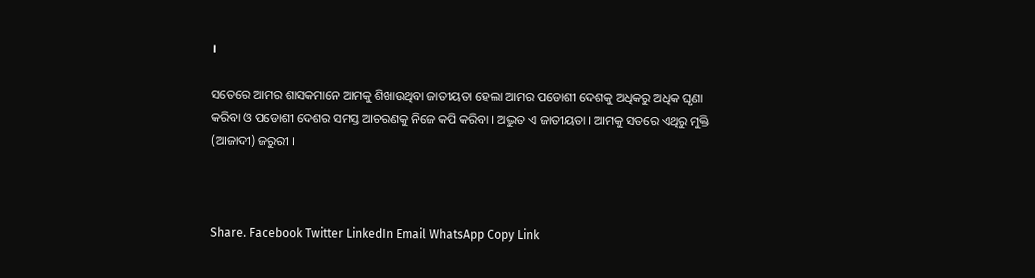।

ସତେରେ ଆମର ଶାସକମାନେ ଆମକୁ ଶିଖାଉଥିବା ଜାତୀୟତା ହେଲା ଆମର ପଡୋଶୀ ଦେଶକୁ ଅଧିକରୁ ଅଧିକ ଘୃଣା କରିବା ଓ ପଡୋଶୀ ଦେଶର ସମସ୍ତ ଆଚରଣକୁ ନିଜେ କପି କରିବା । ଅଦ୍ଭୁତ ଏ ଜାତୀୟତା । ଆମକୁ ସତରେ ଏଥିରୁ ମୁକ୍ତି (ଆଜାଦୀ) ଜରୁରୀ ।



Share. Facebook Twitter LinkedIn Email WhatsApp Copy Link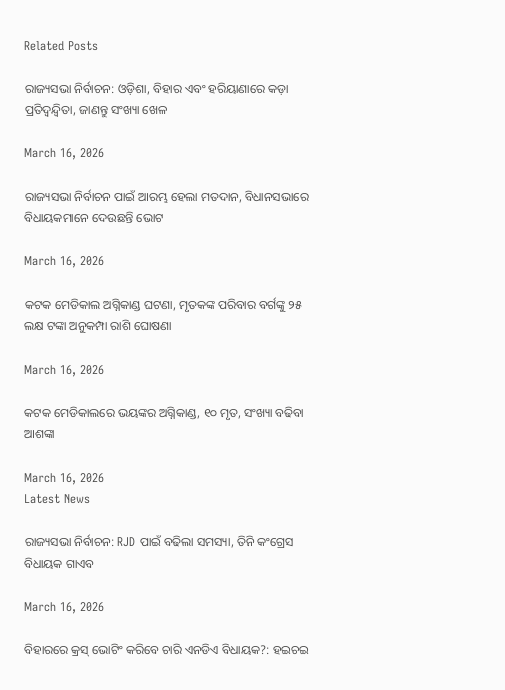Related Posts

ରାଜ୍ୟସଭା ନିର୍ବାଚନ: ଓଡ଼ିଶା, ବିହାର ଏବଂ ହରିୟାଣାରେ କଡ଼ା ପ୍ରତିଦ୍ୱନ୍ଦ୍ୱିତା, ଜାଣନ୍ତୁ ସଂଖ୍ୟା ଖେଳ

March 16, 2026

ରାଜ୍ୟସଭା ନିର୍ବାଚନ ପାଇଁ ଆରମ୍ଭ ହେଲା ମତଦାନ, ବିଧାନସଭାରେ ବିଧାୟକମାନେ ଦେଉଛନ୍ତି ଭୋଟ

March 16, 2026

କଟକ ମେଡିକାଲ ଅଗ୍ନିକାଣ୍ଡ ଘଟଣା, ମୃତକଙ୍କ ପରିବାର ବର୍ଗଙ୍କୁ ୨୫ ଲକ୍ଷ ଟଙ୍କା ଅନୁକମ୍ପା ରାଶି ଘୋଷଣା

March 16, 2026

କଟକ ମେଡିକାଲରେ ଭୟଙ୍କର ଅଗ୍ନିକାଣ୍ଡ, ୧୦ ମୃତ, ସଂଖ୍ୟା ବଢିବା ଆଶଙ୍କା

March 16, 2026
Latest News

ରାଜ୍ୟସଭା ନିର୍ବାଚନ: RJD ପାଇଁ ବଢିଲା ସମସ୍ୟା, ତିନି କଂଗ୍ରେସ ବିଧାୟକ ଗାଏବ

March 16, 2026

ବିହାରରେ କ୍ରସ୍ ଭୋଟିଂ କରିବେ ଚାରି ଏନଡିଏ ବିଧାୟକ?: ହଇଚଇ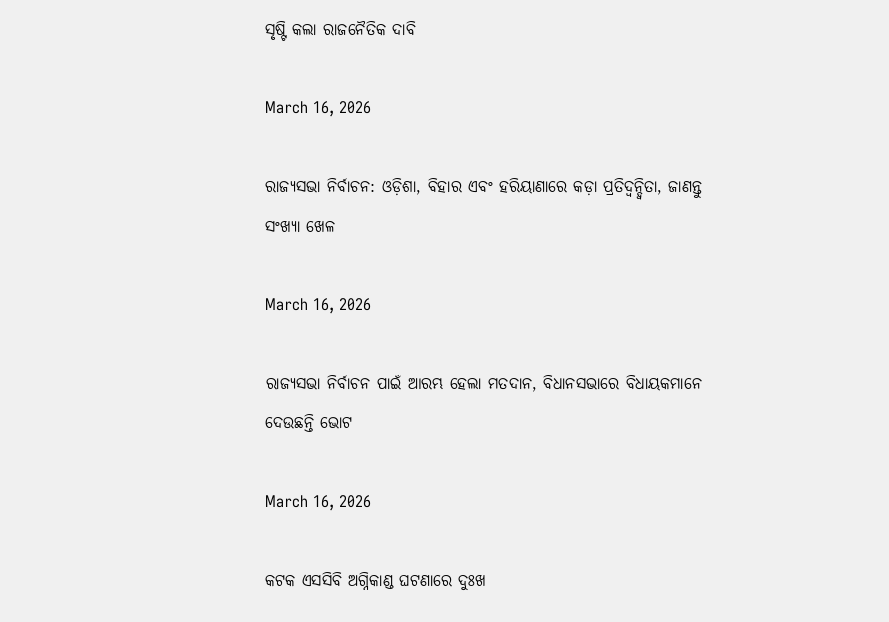ସୃଷ୍ଟି କଲା ରାଜନୈତିକ ଦାବି

March 16, 2026

ରାଜ୍ୟସଭା ନିର୍ବାଚନ: ଓଡ଼ିଶା, ବିହାର ଏବଂ ହରିୟାଣାରେ କଡ଼ା ପ୍ରତିଦ୍ୱନ୍ଦ୍ୱିତା, ଜାଣନ୍ତୁ ସଂଖ୍ୟା ଖେଳ

March 16, 2026

ରାଜ୍ୟସଭା ନିର୍ବାଚନ ପାଇଁ ଆରମ୍ଭ ହେଲା ମତଦାନ, ବିଧାନସଭାରେ ବିଧାୟକମାନେ ଦେଉଛନ୍ତି ଭୋଟ

March 16, 2026

କଟକ ଏସସିବି ଅଗ୍ନିକାଣ୍ଡ ଘଟଣାରେ ଦୁଃଖ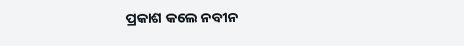ପ୍ରକାଶ କଲେ ନବୀନ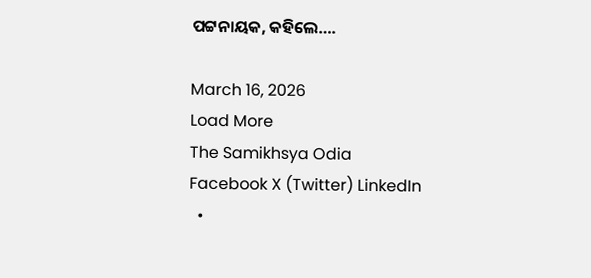ପଟ୍ଟନାୟକ, କହିଲେ….

March 16, 2026
Load More
The Samikhsya Odia
Facebook X (Twitter) LinkedIn
  •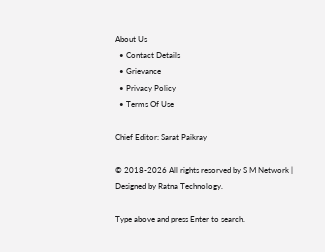About Us
  • Contact Details
  • Grievance
  • Privacy Policy
  • Terms Of Use

Chief Editor: Sarat Paikray

© 2018-2026 All rights resorved by S M Network | Designed by Ratna Technology.

Type above and press Enter to search.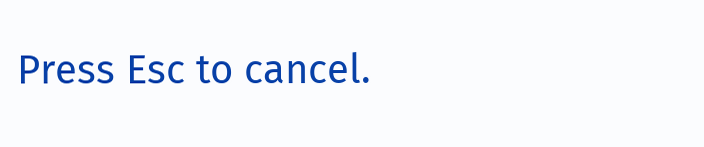Press Esc to cancel.